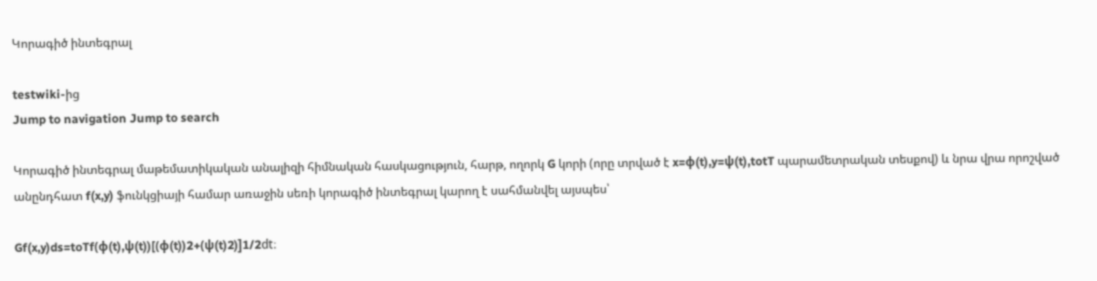Կորագիծ ինտեգրալ

testwiki-ից
Jump to navigation Jump to search

Կորագիծ ինտեգրալ մաթեմատիկական անալիզի հիմնական հասկացություն, հարթ, ողորկ G կորի (որը տրված է x=ϕ(t),y=ψ(t),totT պարամետրական տեսքով) և նրա վրա որոշված անընդհատ f(x,y) ֆունկցիայի համար առաջին սեռի կորագիծ ինտեգրալ կարող է սահմանվել այսպես՝

Gf(x,y)ds=toTf(ϕ(t),ψ(t))[(ϕ(t))2+(ψ(t)2)]1/2dt։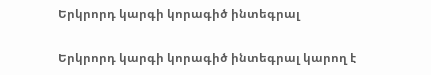Երկրորդ կարգի կորագիծ ինտեգրալ

Երկրորդ կարգի կորագիծ ինտեգրալ կարող է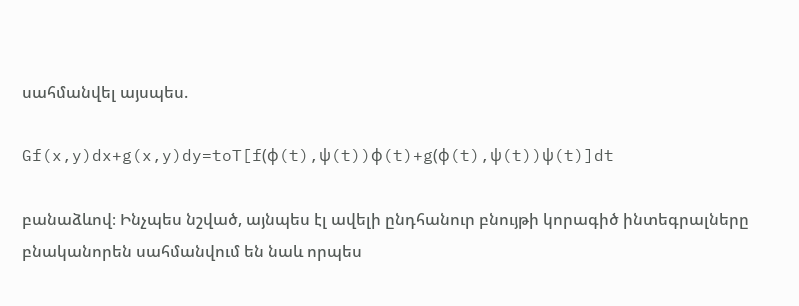սահմանվել այսպես.

Gf(x,y)dx+g(x,y)dy=toT[f(ϕ(t),ψ(t))ϕ(t)+g(ϕ(t),ψ(t))ψ(t)]dt

բանաձևով։ Ինչպես նշված, այնպես էլ ավելի ընդհանուր բնույթի կորագիծ ինտեգրալները բնականորեն սահմանվում են նաև որպես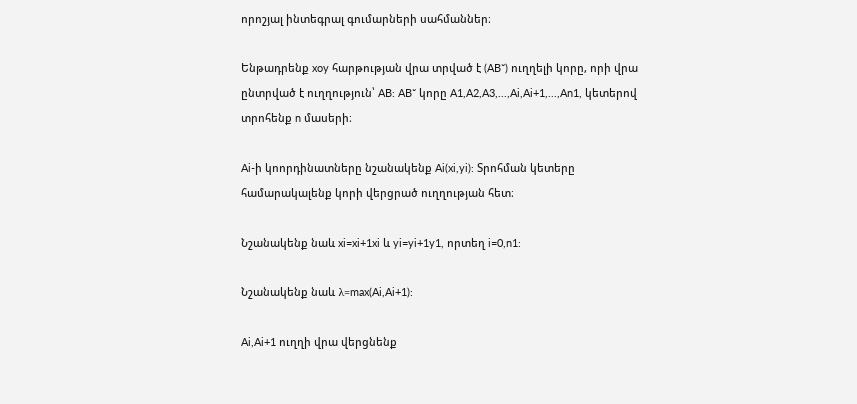որոշյալ ինտեգրալ գումարների սահմաններ։

Ենթադրենք xoy հարթության վրա տրված է (AB˘) ուղղելի կորը, որի վրա ընտրված է ուղղություն՝ AB: AB˘ կորը A1,A2,A3,...,Ai,Ai+1,...,An1, կետերով տրոհենք n մասերի։

Ai-ի կոորդինատները նշանակենք Ai(xi,yi): Տրոհման կետերը համարակալենք կորի վերցրած ուղղության հետ։

Նշանակենք նաև xi=xi+1xi և yi=yi+1y1, որտեղ i=0,n1:

Նշանակենք նաև λ=max(Ai,Ai+1):

Ai,Ai+1 ուղղի վրա վերցնենք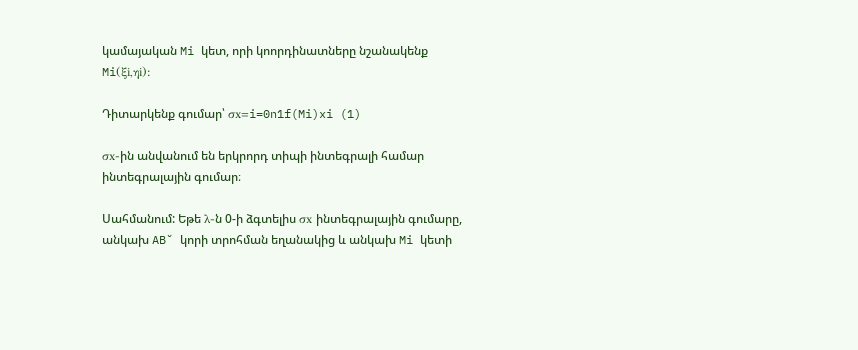կամայական Mi կետ, որի կոորդինատները նշանակենք Mi(ξi,ηi):

Դիտարկենք գումար՝ σx=i=0n1f(Mi)xi (1)

σx-ին անվանում են երկրորդ տիպի ինտեգրալի համար ինտեգրալային գումար։

Սահմանում: Եթե λ-ն 0-ի ձգտելիս σx ինտեգրալային գումարը, անկախ AB˘ կորի տրոհման եղանակից և անկախ Mi կետի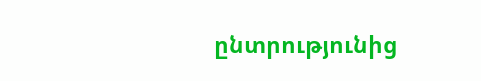ընտրությունից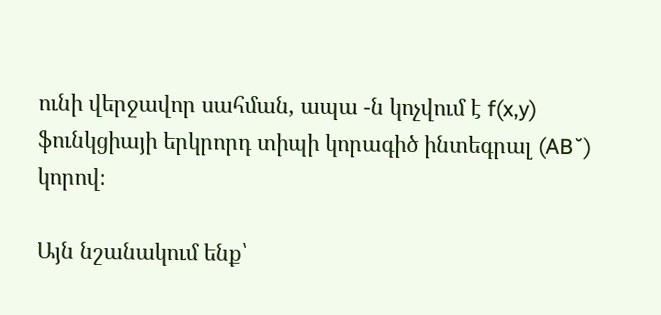ունի վերջավոր սահման, ապա -ն կոչվում է f(x,y) ֆունկցիայի երկրորդ տիպի կորագիծ ինտեգրալ (AB˘) կորով։

Այն նշանակում ենք՝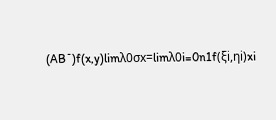(AB˘)f(x,y)limλ0σx=limλ0i=0n1f(ξi,ηi)xi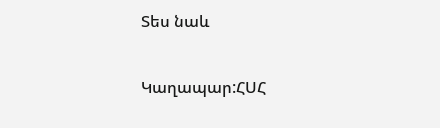Տես նաև

Կաղապար:ՀՍՀ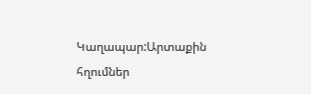Կաղապար:Արտաքին հղումներ